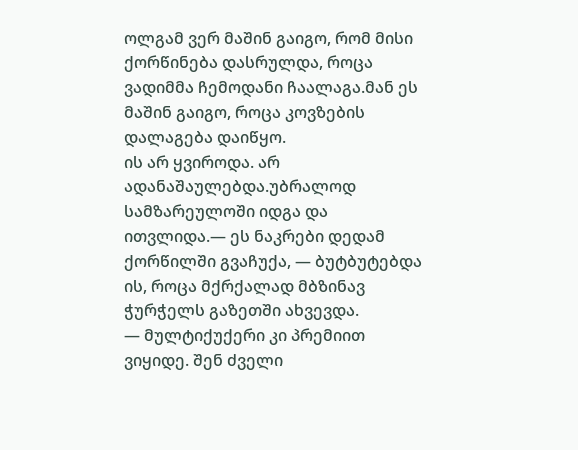ოლგამ ვერ მაშინ გაიგო, რომ მისი ქორწინება დასრულდა, როცა ვადიმმა ჩემოდანი ჩაალაგა.მან ეს მაშინ გაიგო, როცა კოვზების დალაგება დაიწყო.
ის არ ყვიროდა. არ ადანაშაულებდა.უბრალოდ სამზარეულოში იდგა და ითვლიდა.— ეს ნაკრები დედამ ქორწილში გვაჩუქა, — ბუტბუტებდა ის, როცა მქრქალად მბზინავ ჭურჭელს გაზეთში ახვევდა.
— მულტიქუქერი კი პრემიით ვიყიდე. შენ ძველი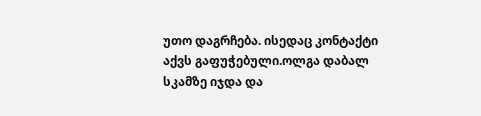უთო დაგრჩება. ისედაც კონტაქტი აქვს გაფუჭებული.ოლგა დაბალ სკამზე იჯდა და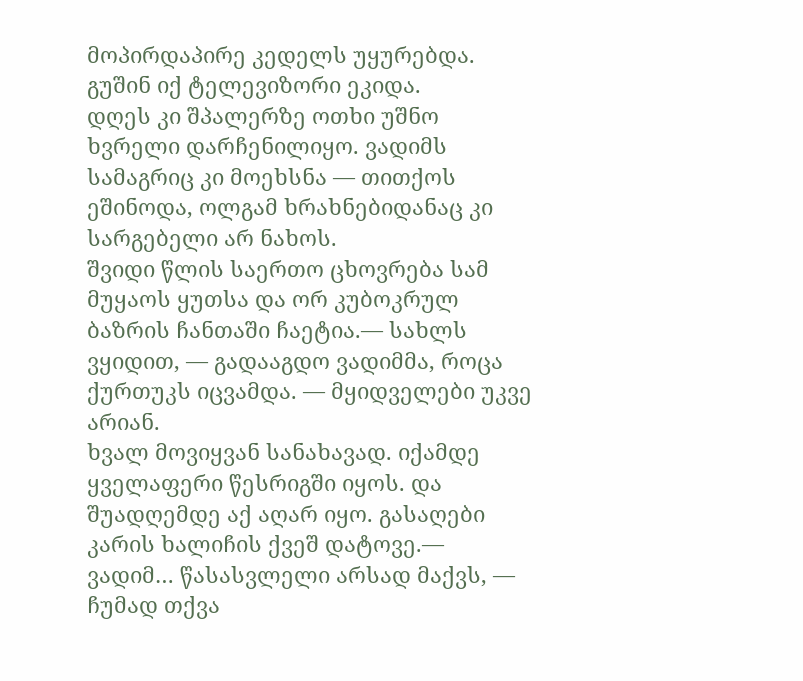მოპირდაპირე კედელს უყურებდა. გუშინ იქ ტელევიზორი ეკიდა.
დღეს კი შპალერზე ოთხი უშნო ხვრელი დარჩენილიყო. ვადიმს სამაგრიც კი მოეხსნა — თითქოს ეშინოდა, ოლგამ ხრახნებიდანაც კი სარგებელი არ ნახოს.
შვიდი წლის საერთო ცხოვრება სამ მუყაოს ყუთსა და ორ კუბოკრულ ბაზრის ჩანთაში ჩაეტია.— სახლს ვყიდით, — გადააგდო ვადიმმა, როცა ქურთუკს იცვამდა. — მყიდველები უკვე არიან.
ხვალ მოვიყვან სანახავად. იქამდე ყველაფერი წესრიგში იყოს. და შუადღემდე აქ აღარ იყო. გასაღები კარის ხალიჩის ქვეშ დატოვე.— ვადიმ… წასასვლელი არსად მაქვს, — ჩუმად თქვა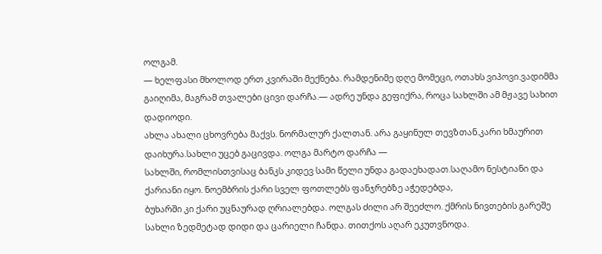ოლგამ.
— ხელფასი მხოლოდ ერთ კვირაში მექნება. რამდენიმე დღე მომეცი, ოთახს ვიპოვი.ვადიმმა გაიღიმა, მაგრამ თვალები ცივი დარჩა.— ადრე უნდა გეფიქრა, როცა სახლში ამ მჟავე სახით დადიოდი.
ახლა ახალი ცხოვრება მაქვს. ნორმალურ ქალთან. არა გაყინულ თევზთან.კარი ხმაურით დაიხურა.სახლი უცებ გაცივდა. ოლგა მარტო დარჩა —
სახლში, რომლისთვისაც ბანკს კიდევ სამი წელი უნდა გადაეხადათ.საღამო ნესტიანი და ქარიანი იყო. ნოემბრის ქარი სველ ფოთლებს ფანჯრებზე აჭედებდა,
ბუხარში კი ქარი უცნაურად ღრიალებდა. ოლგას ძილი არ შეეძლო. ქმრის ნივთების გარეშე სახლი ზედმეტად დიდი და ცარიელი ჩანდა. თითქოს აღარ ეკუთვნოდა.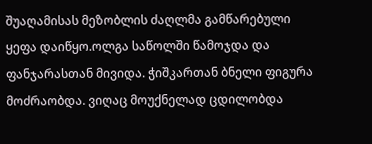შუაღამისას მეზობლის ძაღლმა გამწარებული ყეფა დაიწყო.ოლგა საწოლში წამოჯდა და ფანჯარასთან მივიდა. ჭიშკართან ბნელი ფიგურა მოძრაობდა. ვიღაც მოუქნელად ცდილობდა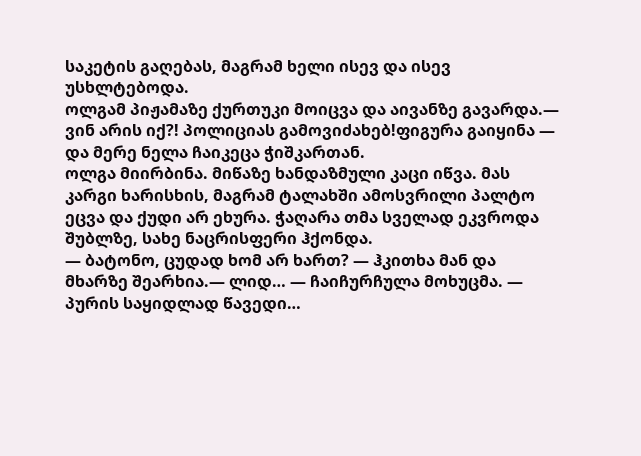საკეტის გაღებას, მაგრამ ხელი ისევ და ისევ უსხლტებოდა.
ოლგამ პიჟამაზე ქურთუკი მოიცვა და აივანზე გავარდა.— ვინ არის იქ?! პოლიციას გამოვიძახებ!ფიგურა გაიყინა — და მერე ნელა ჩაიკეცა ჭიშკართან.
ოლგა მიირბინა. მიწაზე ხანდაზმული კაცი იწვა. მას კარგი ხარისხის, მაგრამ ტალახში ამოსვრილი პალტო ეცვა და ქუდი არ ეხურა. ჭაღარა თმა სველად ეკვროდა შუბლზე, სახე ნაცრისფერი ჰქონდა.
— ბატონო, ცუდად ხომ არ ხართ? — ჰკითხა მან და მხარზე შეარხია.— ლიდ… — ჩაიჩურჩულა მოხუცმა. — პურის საყიდლად წავედი…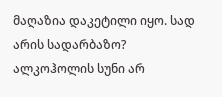მაღაზია დაკეტილი იყო. სად არის სადარბაზო?
ალკოჰოლის სუნი არ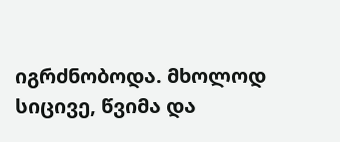იგრძნობოდა. მხოლოდ სიცივე, წვიმა და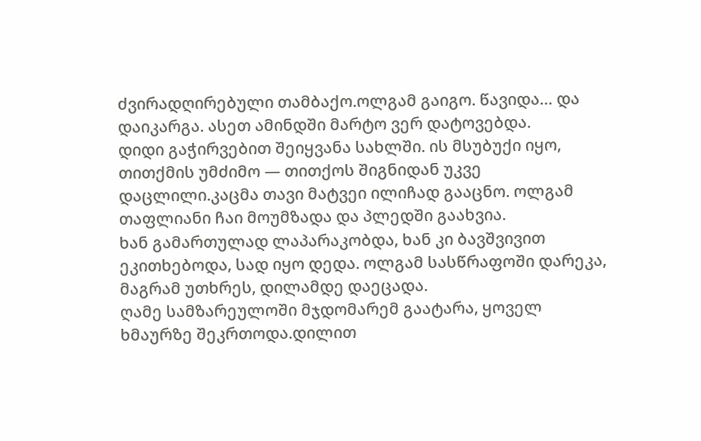ძვირადღირებული თამბაქო.ოლგამ გაიგო. წავიდა… და დაიკარგა. ასეთ ამინდში მარტო ვერ დატოვებდა.
დიდი გაჭირვებით შეიყვანა სახლში. ის მსუბუქი იყო, თითქმის უმძიმო — თითქოს შიგნიდან უკვე დაცლილი.კაცმა თავი მატვეი ილიჩად გააცნო. ოლგამ თაფლიანი ჩაი მოუმზადა და პლედში გაახვია.
ხან გამართულად ლაპარაკობდა, ხან კი ბავშვივით ეკითხებოდა, სად იყო დედა. ოლგამ სასწრაფოში დარეკა, მაგრამ უთხრეს, დილამდე დაეცადა.
ღამე სამზარეულოში მჯდომარემ გაატარა, ყოველ ხმაურზე შეკრთოდა.დილით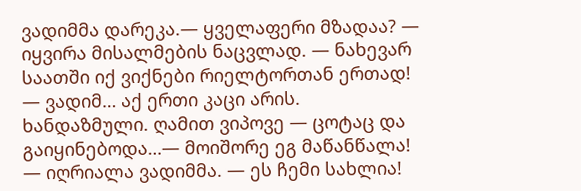ვადიმმა დარეკა.— ყველაფერი მზადაა? — იყვირა მისალმების ნაცვლად. — ნახევარ საათში იქ ვიქნები რიელტორთან ერთად!
— ვადიმ… აქ ერთი კაცი არის. ხანდაზმული. ღამით ვიპოვე — ცოტაც და გაიყინებოდა…— მოიშორე ეგ მაწანწალა! — იღრიალა ვადიმმა. — ეს ჩემი სახლია!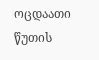ოცდაათი წუთის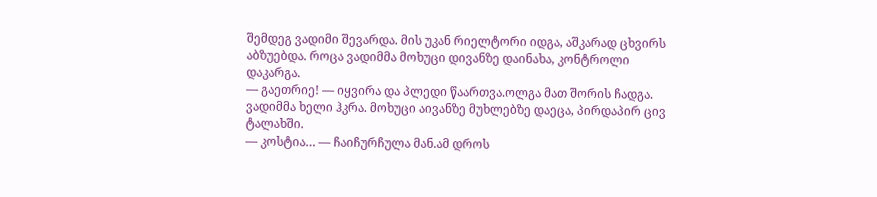შემდეგ ვადიმი შევარდა. მის უკან რიელტორი იდგა, აშკარად ცხვირს აბზუებდა. როცა ვადიმმა მოხუცი დივანზე დაინახა, კონტროლი დაკარგა.
— გაეთრიე! — იყვირა და პლედი წაართვა.ოლგა მათ შორის ჩადგა. ვადიმმა ხელი ჰკრა. მოხუცი აივანზე მუხლებზე დაეცა, პირდაპირ ცივ ტალახში.
— კოსტია… — ჩაიჩურჩულა მან.ამ დროს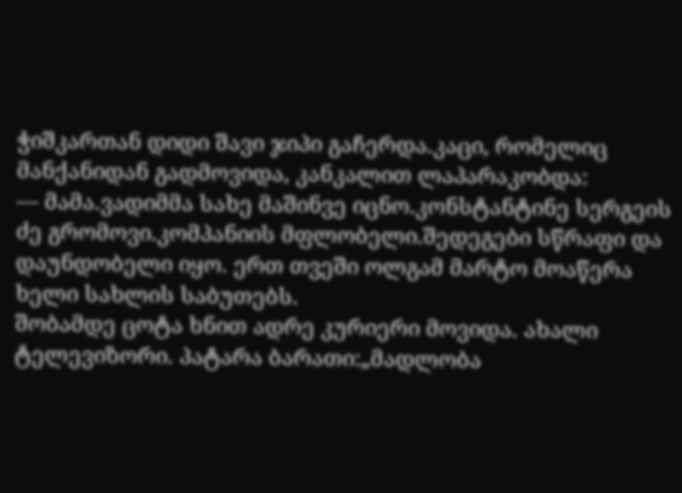ჭიშკართან დიდი შავი ჯიპი გაჩერდა.კაცი, რომელიც მანქანიდან გადმოვიდა, კანკალით ლაპარაკობდა:
— მამა.ვადიმმა სახე მაშინვე იცნო.კონსტანტინე სერგეის ძე გრომოვი.კომპანიის მფლობელი.შედეგები სწრაფი და დაუნდობელი იყო. ერთ თვეში ოლგამ მარტო მოაწერა ხელი სახლის საბუთებს.
შობამდე ცოტა ხნით ადრე კურიერი მოვიდა. ახალი ტელევიზორი. პატარა ბარათი:„მადლობა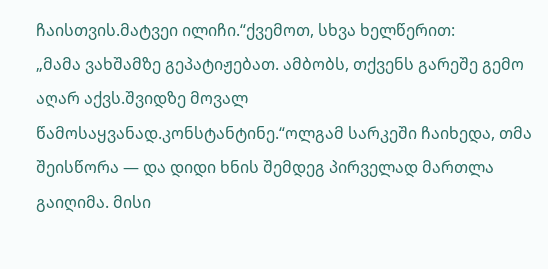ჩაისთვის.მატვეი ილიჩი.“ქვემოთ, სხვა ხელწერით:
„მამა ვახშამზე გეპატიჟებათ. ამბობს, თქვენს გარეშე გემო აღარ აქვს.შვიდზე მოვალ წამოსაყვანად.კონსტანტინე.“ოლგამ სარკეში ჩაიხედა, თმა შეისწორა — და დიდი ხნის შემდეგ პირველად მართლა გაიღიმა. მისი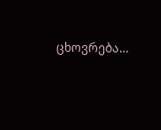ცხოვრება…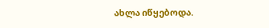ახლა იწყებოდა.